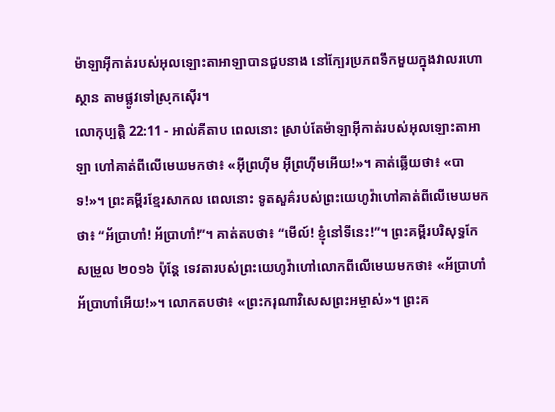ម៉ាឡាអ៊ីកាត់របស់អុលឡោះតាអាឡាបានជួបនាង នៅក្បែរប្រភពទឹកមួយក្នុងវាលរហោស្ថាន តាមផ្លូវទៅស្រុកស៊ើរ។
លោកុប្បត្តិ 22:11 - អាល់គីតាប ពេលនោះ ស្រាប់តែម៉ាឡាអ៊ីកាត់របស់អុលឡោះតាអាឡា ហៅគាត់ពីលើមេឃមកថា៖ «អ៊ីព្រហ៊ីម អ៊ីព្រហ៊ីមអើយ!»។ គាត់ឆ្លើយថា៖ «បាទ!»។ ព្រះគម្ពីរខ្មែរសាកល ពេលនោះ ទូតសួគ៌របស់ព្រះយេហូវ៉ាហៅគាត់ពីលើមេឃមកថា៖ “អ័ប្រាហាំ! អ័ប្រាហាំ!”។ គាត់តបថា៖ “មើល៍! ខ្ញុំនៅទីនេះ!”។ ព្រះគម្ពីរបរិសុទ្ធកែសម្រួល ២០១៦ ប៉ុន្តែ ទេវតារបស់ព្រះយេហូវ៉ាហៅលោកពីលើមេឃមកថា៖ «អ័ប្រាហាំ អ័ប្រាហាំអើយ!»។ លោកតបថា៖ «ព្រះករុណាវិសេសព្រះអម្ចាស់»។ ព្រះគ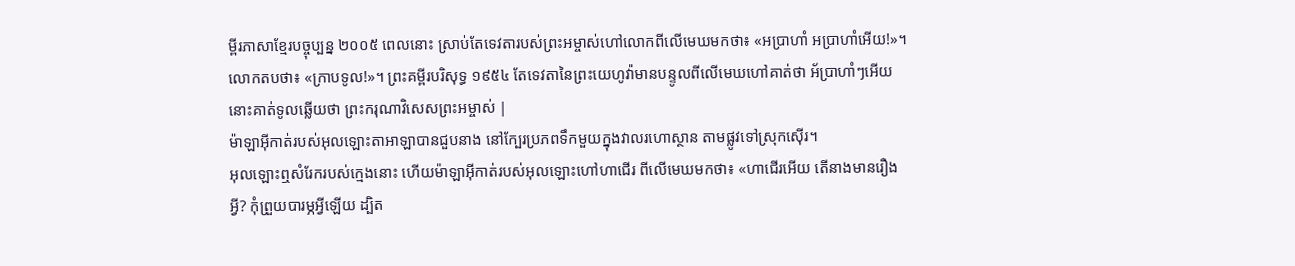ម្ពីរភាសាខ្មែរបច្ចុប្បន្ន ២០០៥ ពេលនោះ ស្រាប់តែទេវតារបស់ព្រះអម្ចាស់ហៅលោកពីលើមេឃមកថា៖ «អប្រាហាំ អប្រាហាំអើយ!»។ លោកតបថា៖ «ក្រាបទូល!»។ ព្រះគម្ពីរបរិសុទ្ធ ១៩៥៤ តែទេវតានៃព្រះយេហូវ៉ាមានបន្ទូលពីលើមេឃហៅគាត់ថា អ័ប្រាហាំៗអើយ នោះគាត់ទូលឆ្លើយថា ព្រះករុណាវិសេសព្រះអម្ចាស់ |
ម៉ាឡាអ៊ីកាត់របស់អុលឡោះតាអាឡាបានជួបនាង នៅក្បែរប្រភពទឹកមួយក្នុងវាលរហោស្ថាន តាមផ្លូវទៅស្រុកស៊ើរ។
អុលឡោះឮសំរែករបស់ក្មេងនោះ ហើយម៉ាឡាអ៊ីកាត់របស់អុលឡោះហៅហាជើរ ពីលើមេឃមកថា៖ «ហាជើរអើយ តើនាងមានរឿងអ្វី? កុំព្រួយបារម្ភអ្វីឡើយ ដ្បិត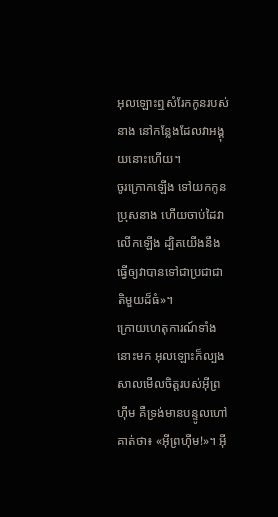អុលឡោះឮសំរែកកូនរបស់នាង នៅកន្លែងដែលវាអង្គុយនោះហើយ។
ចូរក្រោកឡើង ទៅយកកូនប្រុសនាង ហើយចាប់ដៃវាលើកឡើង ដ្បិតយើងនឹងធ្វើឲ្យវាបានទៅជាប្រជាជាតិមួយដ៏ធំ»។
ក្រោយហេតុការណ៍ទាំងនោះមក អុលឡោះក៏ល្បងសាលមើលចិត្តរបស់អ៊ីព្រហ៊ីម គឺទ្រង់មានបន្ទូលហៅគាត់ថា៖ «អ៊ីព្រហ៊ីម!»។ អ៊ី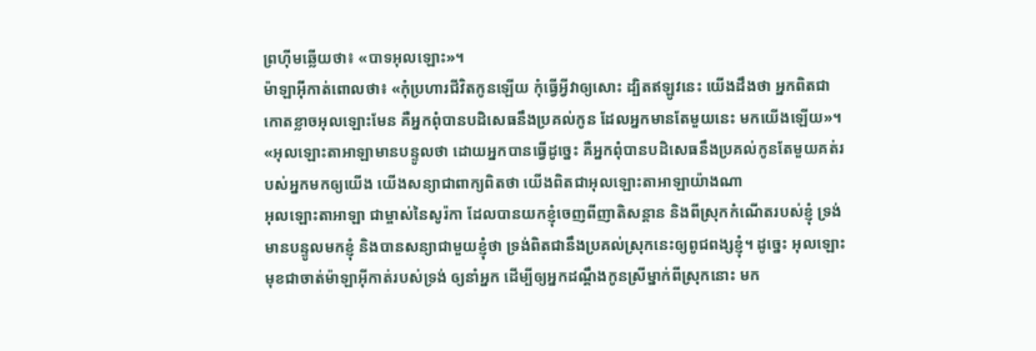ព្រហ៊ីមឆ្លើយថា៖ «បាទអុលឡោះ»។
ម៉ាឡាអ៊ីកាត់ពោលថា៖ «កុំប្រហារជីវិតកូនឡើយ កុំធ្វើអ្វីវាឲ្យសោះ ដ្បិតឥឡូវនេះ យើងដឹងថា អ្នកពិតជាកោតខ្លាចអុលឡោះមែន គឺអ្នកពុំបានបដិសេធនឹងប្រគល់កូន ដែលអ្នកមានតែមួយនេះ មកយើងឡើយ»។
«អុលឡោះតាអាឡាមានបន្ទូលថា ដោយអ្នកបានធ្វើដូច្នេះ គឺអ្នកពុំបានបដិសេធនឹងប្រគល់កូនតែមួយគត់របស់អ្នកមកឲ្យយើង យើងសន្យាជាពាក្យពិតថា យើងពិតជាអុលឡោះតាអាឡាយ៉ាងណា
អុលឡោះតាអាឡា ជាម្ចាស់នៃសូរ៉កា ដែលបានយកខ្ញុំចេញពីញាតិសន្តាន និងពីស្រុកកំណើតរបស់ខ្ញុំ ទ្រង់មានបន្ទូលមកខ្ញុំ និងបានសន្យាជាមួយខ្ញុំថា ទ្រង់ពិតជានឹងប្រគល់ស្រុកនេះឲ្យពូជពង្សខ្ញុំ។ ដូច្នេះ អុលឡោះមុខជាចាត់ម៉ាឡាអ៊ីកាត់របស់ទ្រង់ ឲ្យនាំអ្នក ដើម្បីឲ្យអ្នកដណ្តឹងកូនស្រីម្នាក់ពីស្រុកនោះ មក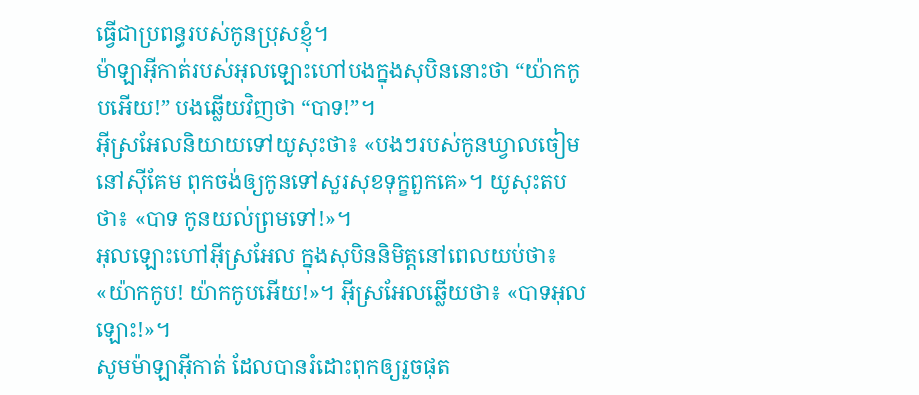ធ្វើជាប្រពន្ធរបស់កូនប្រុសខ្ញុំ។
ម៉ាឡាអ៊ីកាត់របស់អុលឡោះហៅបងក្នុងសុបិននោះថា “យ៉ាកកូបអើយ!” បងឆ្លើយវិញថា “បាទ!”។
អ៊ីស្រអែលនិយាយទៅយូសុះថា៖ «បងៗរបស់កូនឃ្វាលចៀមនៅស៊ីគែម ពុកចង់ឲ្យកូនទៅសួរសុខទុក្ខពួកគេ»។ យូសុះតបថា៖ «បាទ កូនយល់ព្រមទៅ!»។
អុលឡោះហៅអ៊ីស្រអែល ក្នុងសុបិននិមិត្តនៅពេលយប់ថា៖ «យ៉ាកកូប! យ៉ាកកូបអើយ!»។ អ៊ីស្រអែលឆ្លើយថា៖ «បាទអុលឡោះ!»។
សូមម៉ាឡាអ៊ីកាត់ ដែលបានរំដោះពុកឲ្យរួចផុត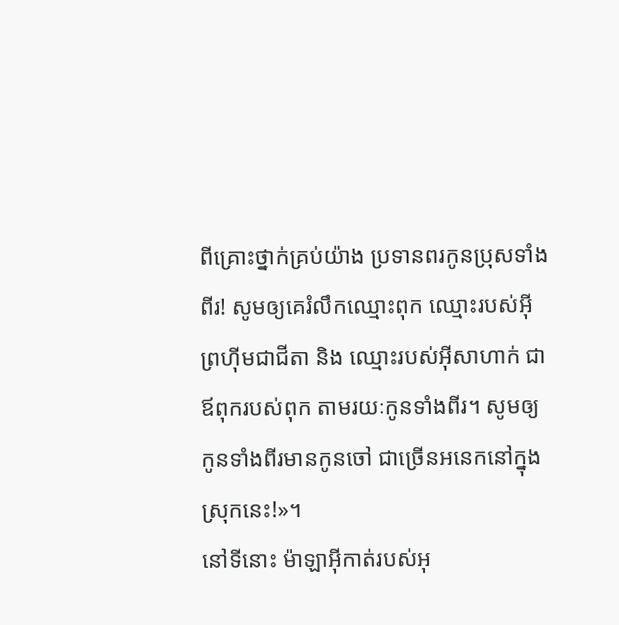ពីគ្រោះថ្នាក់គ្រប់យ៉ាង ប្រទានពរកូនប្រុសទាំងពីរ! សូមឲ្យគេរំលឹកឈ្មោះពុក ឈ្មោះរបស់អ៊ីព្រហ៊ីមជាជីតា និង ឈ្មោះរបស់អ៊ីសាហាក់ ជាឪពុករបស់ពុក តាមរយៈកូនទាំងពីរ។ សូមឲ្យកូនទាំងពីរមានកូនចៅ ជាច្រើនអនេកនៅក្នុងស្រុកនេះ!»។
នៅទីនោះ ម៉ាឡាអ៊ីកាត់របស់អុ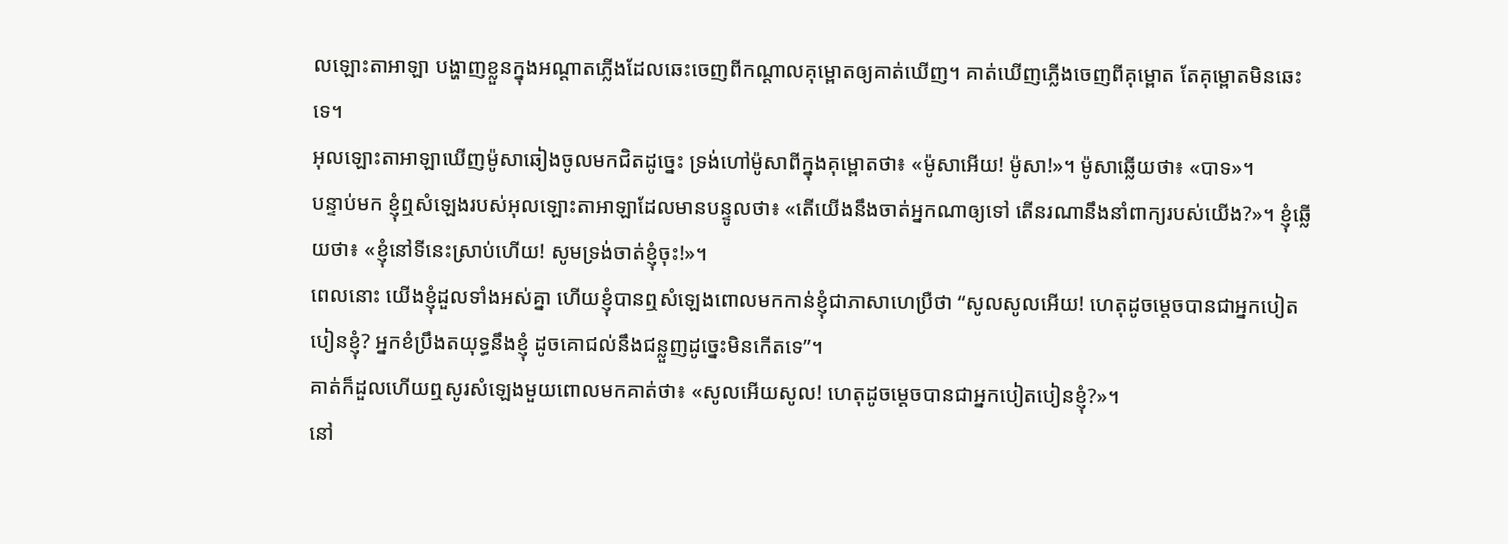លឡោះតាអាឡា បង្ហាញខ្លួនក្នុងអណ្ដាតភ្លើងដែលឆេះចេញពីកណ្តាលគុម្ពោតឲ្យគាត់ឃើញ។ គាត់ឃើញភ្លើងចេញពីគុម្ពោត តែគុម្ពោតមិនឆេះទេ។
អុលឡោះតាអាឡាឃើញម៉ូសាឆៀងចូលមកជិតដូច្នេះ ទ្រង់ហៅម៉ូសាពីក្នុងគុម្ពោតថា៖ «ម៉ូសាអើយ! ម៉ូសា!»។ ម៉ូសាឆ្លើយថា៖ «បាទ»។
បន្ទាប់មក ខ្ញុំឮសំឡេងរបស់អុលឡោះតាអាឡាដែលមានបន្ទូលថា៖ «តើយើងនឹងចាត់អ្នកណាឲ្យទៅ តើនរណានឹងនាំពាក្យរបស់យើង?»។ ខ្ញុំឆ្លើយថា៖ «ខ្ញុំនៅទីនេះស្រាប់ហើយ! សូមទ្រង់ចាត់ខ្ញុំចុះ!»។
ពេលនោះ យើងខ្ញុំដួលទាំងអស់គ្នា ហើយខ្ញុំបានឮសំឡេងពោលមកកាន់ខ្ញុំជាភាសាហេប្រឺថា “សូលសូលអើយ! ហេតុដូចម្ដេចបានជាអ្នកបៀតបៀនខ្ញុំ? អ្នកខំប្រឹងតយុទ្ធនឹងខ្ញុំ ដូចគោជល់នឹងជន្លួញដូច្នេះមិនកើតទេ”។
គាត់ក៏ដួលហើយឮសូរសំឡេងមួយពោលមកគាត់ថា៖ «សូលអើយសូល! ហេតុដូចម្ដេចបានជាអ្នកបៀតបៀនខ្ញុំ?»។
នៅ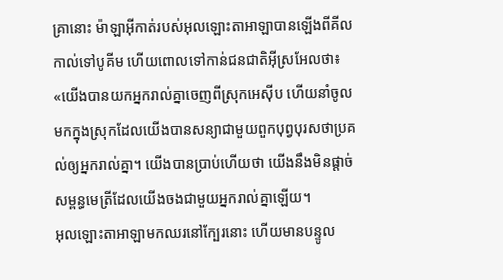គ្រានោះ ម៉ាឡាអ៊ីកាត់របស់អុលឡោះតាអាឡាបានឡើងពីគីលកាល់ទៅបូគីម ហើយពោលទៅកាន់ជនជាតិអ៊ីស្រអែលថា៖ «យើងបានយកអ្នករាល់គ្នាចេញពីស្រុកអេស៊ីប ហើយនាំចូលមកក្នុងស្រុកដែលយើងបានសន្យាជាមួយពួកបុព្វបុរសថាប្រគល់ឲ្យអ្នករាល់គ្នា។ យើងបានប្រាប់ហើយថា យើងនឹងមិនផ្តាច់សម្ពន្ធមេត្រីដែលយើងចងជាមួយអ្នករាល់គ្នាឡើយ។
អុលឡោះតាអាឡាមកឈរនៅក្បែរនោះ ហើយមានបន្ទូល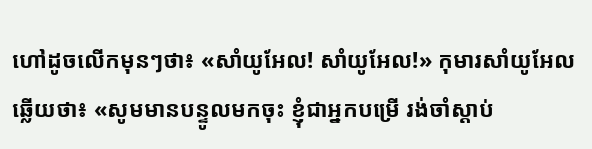ហៅដូចលើកមុនៗថា៖ «សាំយូអែល! សាំយូអែល!» កុមារសាំយូអែលឆ្លើយថា៖ «សូមមានបន្ទូលមកចុះ ខ្ញុំជាអ្នកបម្រើ រង់ចាំស្តាប់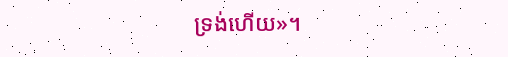ទ្រង់ហើយ»។